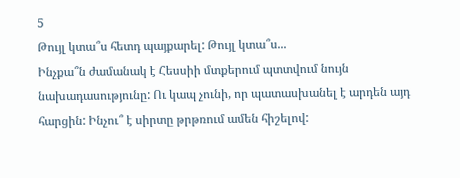5
Թույլ կտա՞ս հետդ պայքարել: Թույլ կտա՞ս...
Ինչքա՞ն ժամանակ է Հեսսիի մտքերում պտտվում նույն նախադասությունը: Ու կապ չունի, որ պատասխանել է արդեն այդ հարցին: Ինչու՞ է սիրտը թրթռում ամեն հիշելով: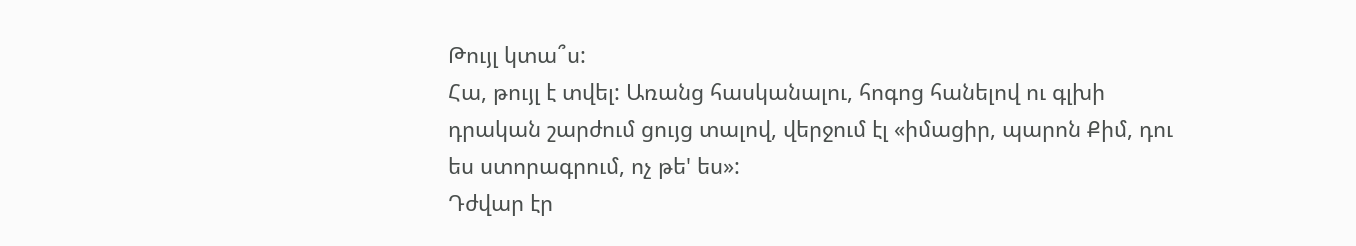Թույլ կտա՞ս:
Հա, թույլ է տվել: Առանց հասկանալու, հոգոց հանելով ու գլխի դրական շարժում ցույց տալով, վերջում էլ «իմացիր, պարոն Քիմ, դու ես ստորագրում, ոչ թե' ես»:
Դժվար էր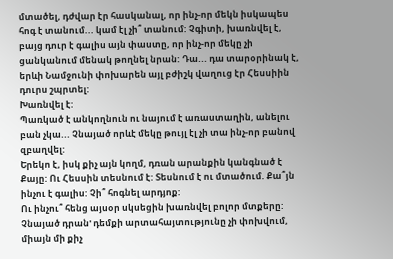մտածել, դժվար էր հասկանալ, որ ինչ-որ մեկն իսկապես հոգ է տանում... կամ էլ չի՞ տանում: Չգիտի, խառնվել է, բայց դուր է գալիս այն փաստը, որ ինչ-որ մեկը չի ցանկանում մենակ թողնել նրան: Դա... դա տարօրինակ է, երևի Նամջունի փոխարեն այլ բժիշկ վաղուց էր Հեսսիին դուրս շպրտել:
Խառնվել է:
Պառկած է անկողնուն ու նայում է առաստաղին, անելու բան չկա... Չնայած որևէ մեկը թույլ էլ չի տա ինչ-որ բանով զբաղվել:
Երեկո է, իսկ քիչ այն կողմ, դռան արանքին կանգնած է Քայը: Ու Հեսսին տեսնում է: Տեսնում է ու մտածում. Քա՞յն ինչու է գալիս: Չի՞ հոգնել արդյոք:
Ու ինչու՞ հենց այսօր սկսեցին խառնվել բոլոր մտքերը:
Չնայած դրան' դեմքի արտահայտությունը չի փոխվում, միայն մի քիչ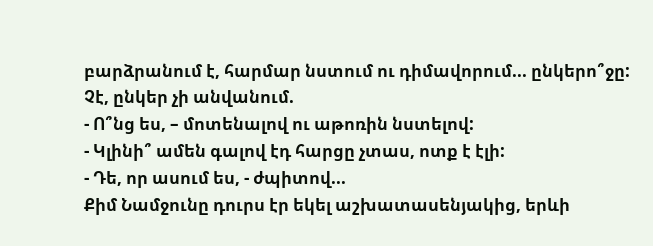բարձրանում է, հարմար նստում ու դիմավորում... ընկերո՞ջը: Չէ, ընկեր չի անվանում.
- Ո՞նց ես, – մոտենալով ու աթոռին նստելով:
- Կլինի՞ ամեն գալով էդ հարցը չտաս, ոտք է էլի:
- Դե, որ ասում ես, - ժպիտով...
Քիմ Նամջունը դուրս էր եկել աշխատասենյակից, երևի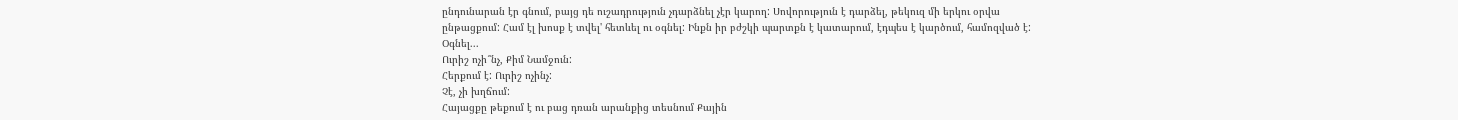ընդունարան էր գնում, բայց դե ուշադրություն չդարձնել չէր կարող: Սովորություն է դարձել, թեկուզ մի երկու օրվա ընթացքում: Համ էլ խոսք է տվել' հետևել ու օգնել: Ինքն իր բժշկի պարտքն է կատարում, էդպես է կարծում, համոզված է: Օգնել...
Ուրիշ ոչի՞նչ, Քիմ Նամջուն:
Հերքում է: Ուրիշ ոչինչ:
Չէ, չի խղճում:
Հայացքը թեքում է ու բաց դռան արանքից տեսնում Քային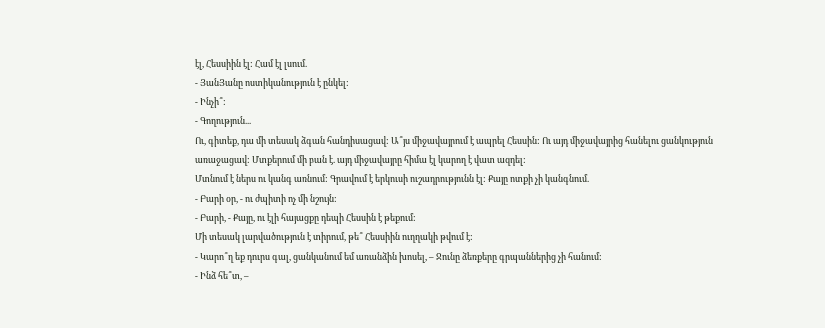էլ, Հեսսիին էլ: Համ էլ լսում.
- ՅանՅանը ոստիկանություն է ընկել:
- Ինչի՞:
- Գողություն...
Ու, գիտեք, դա մի տեսակ ձգան հանդիսացավ: Ա՞յս միջավայրում է ապրել Հեսսին: Ու այդ միջավայրից հանելու ցանկություն առաջացավ: Մտքերում մի բան է. այդ միջավայրը հիմա էլ կարող է վատ ազդել:
Մտնում է ներս ու կանգ առնում: Գրավում է երկուսի ուշադրությունն էլ: Քայը ոտքի չի կանգնում.
- Բարի օր, - ու ժպիտի ոչ մի նշույն:
- Բարի, - Քայը, ու էլի հայացքը դեպի Հեսսին է թեքում:
Մի տեսակ լարվածություն է տիրում, թե՞ Հեսսիին ուղղակի թվում է:
- Կարո՞ղ եք դուրս գալ, ցանկանում եմ առանձին խոսել, – Ջունը ձեռքերը գրպաններից չի հանում:
- Ինձ հե՞տ, –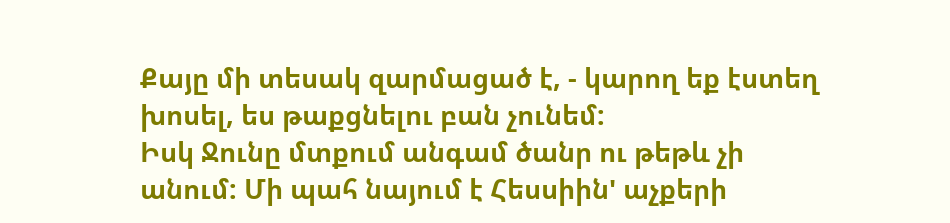Քայը մի տեսակ զարմացած է, - կարող եք էստեղ խոսել, ես թաքցնելու բան չունեմ:
Իսկ Ջունը մտքում անգամ ծանր ու թեթև չի անում: Մի պահ նայում է Հեսսիին' աչքերի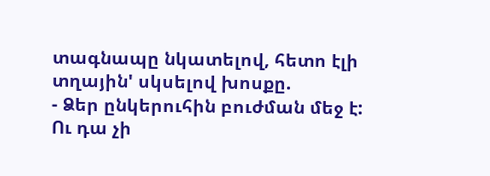տագնապը նկատելով, հետո էլի տղային' սկսելով խոսքը.
- Ձեր ընկերուհին բուժման մեջ է: Ու դա չի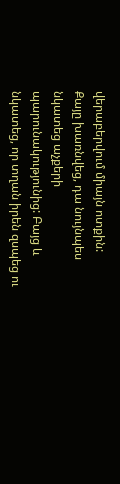վերաբերվում միայն ոտքին:
Քայը խառնվեց, դա նույնպես նկատեց աչքերի պարունակությունից: Բայց և նկատեց, որ տղան իրեն զսպեց ու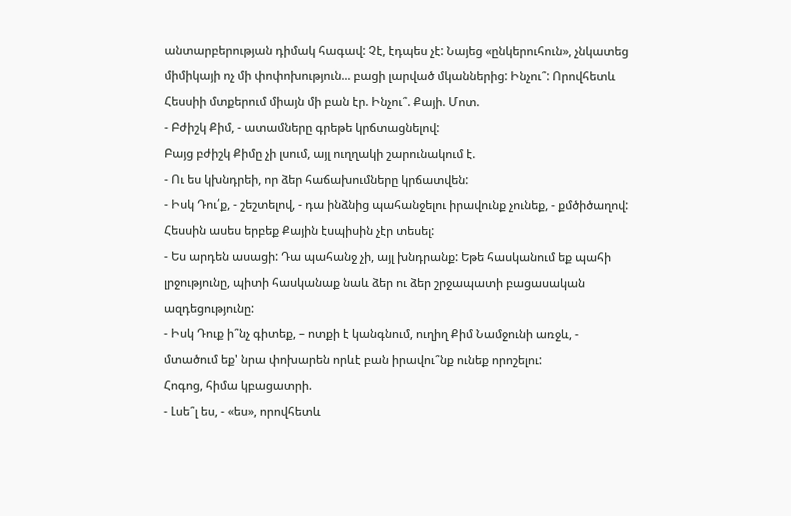անտարբերության դիմակ հագավ: Չէ, էդպես չէ: Նայեց «ընկերուհուն», չնկատեց միմիկայի ոչ մի փոփոխություն... բացի լարված մկաններից: Ինչու՞: Որովհետև Հեսսիի մտքերում միայն մի բան էր. Ինչու՞. Քայի. Մոտ.
- Բժիշկ Քիմ, - ատամները գրեթե կրճտացնելով:
Բայց բժիշկ Քիմը չի լսում, այլ ուղղակի շարունակում է.
- Ու ես կխնդրեի, որ ձեր հաճախումները կրճատվեն:
- Իսկ Դու՛ք, - շեշտելով, - դա ինձնից պահանջելու իրավունք չունեք, - քմծիծաղով: Հեսսին ասես երբեք Քային էսպիսին չէր տեսել:
- Ես արդեն ասացի: Դա պահանջ չի, այլ խնդրանք: Եթե հասկանում եք պահի լրջությունը, պիտի հասկանաք նաև ձեր ու ձեր շրջապատի բացասական ազդեցությունը:
- Իսկ Դուք ի՞նչ գիտեք, – ոտքի է կանգնում, ուղիղ Քիմ Նամջունի առջև, - մտածում եք' նրա փոխարեն որևէ բան իրավու՞նք ունեք որոշելու:
Հոգոց, հիմա կբացատրի.
- Լսե՞լ ես, - «ես», որովհետև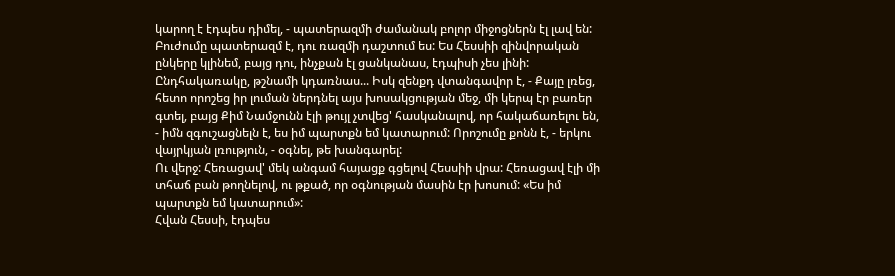կարող է էդպես դիմել, - պատերազմի ժամանակ բոլոր միջոցներն էլ լավ են: Բուժումը պատերազմ է, դու ռազմի դաշտում ես: Ես Հեսսիի զինվորական ընկերը կլինեմ, բայց դու, ինչքան էլ ցանկանաս, էդպիսի չես լինի: Ընդհակառակը, թշնամի կդառնաս... Իսկ զենքդ վտանգավոր է, - Քայը լռեց, հետո որոշեց իր լուման ներդնել այս խոսակցության մեջ, մի կերպ էր բառեր գտել, բայց Քիմ Նամջունն էլի թույլ չտվեց' հասկանալով, որ հակաճառելու են, - իմն զգուշացնելն է, ես իմ պարտքն եմ կատարում: Որոշումը քոնն է, - երկու վայրկյան լռություն, - օգնել, թե խանգարել:
Ու վերջ: Հեռացավ' մեկ անգամ հայացք գցելով Հեսսիի վրա: Հեռացավ էլի մի տհաճ բան թողնելով, ու թքած, որ օգնության մասին էր խոսում: «Ես իմ պարտքն եմ կատարում»:
Հվան Հեսսի, էդպես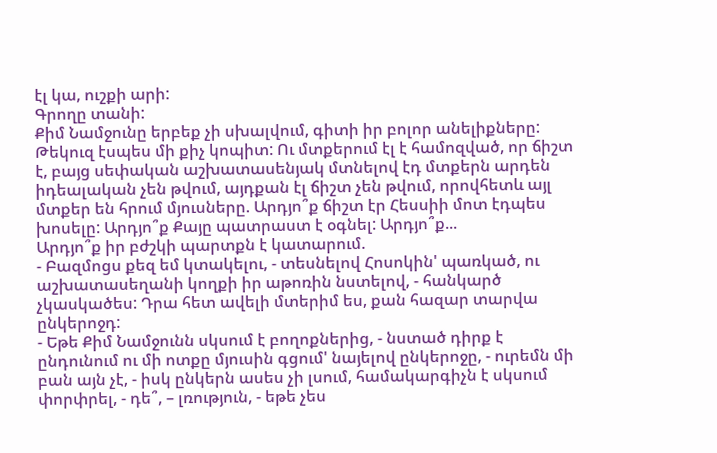էլ կա, ուշքի արի:
Գրողը տանի:
Քիմ Նամջունը երբեք չի սխալվում, գիտի իր բոլոր անելիքները: Թեկուզ էսպես մի քիչ կոպիտ: Ու մտքերում էլ է համոզված, որ ճիշտ է, բայց սեփական աշխատասենյակ մտնելով էդ մտքերն արդեն իդեալական չեն թվում, այդքան էլ ճիշտ չեն թվում, որովհետև այլ մտքեր են հրում մյուսները. Արդյո՞ք ճիշտ էր Հեսսիի մոտ էդպես խոսելը: Արդյո՞ք Քայը պատրաստ է օգնել: Արդյո՞ք...
Արդյո՞ք իր բժշկի պարտքն է կատարում.
- Բազմոցս քեզ եմ կտակելու, - տեսնելով Հոսոկին' պառկած, ու աշխատասեղանի կողքի իր աթոռին նստելով, - հանկարծ չկասկածես: Դրա հետ ավելի մտերիմ ես, քան հազար տարվա ընկերոջդ:
- Եթե Քիմ Նամջունն սկսում է բողոքներից, - նստած դիրք է ընդունում ու մի ոտքը մյուսին գցում' նայելով ընկերոջը, - ուրեմն մի բան այն չէ, - իսկ ընկերն ասես չի լսում, համակարգիչն է սկսում փորփրել, - դե՞, – լռություն, - եթե չես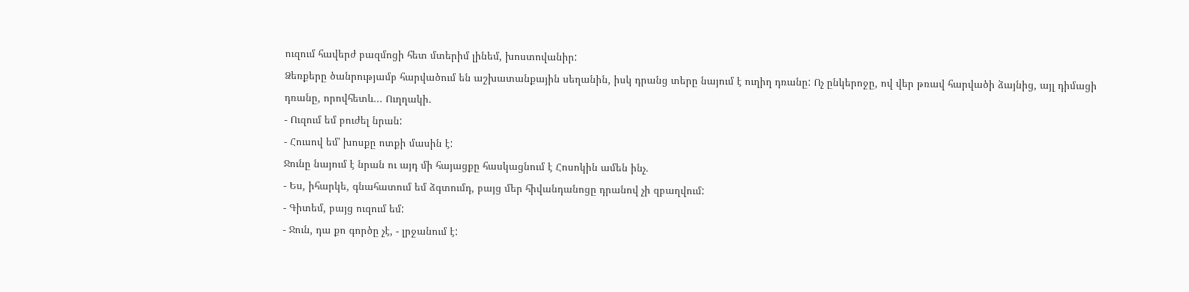ուզում հավերժ բազմոցի հետ մտերիմ լինեմ, խոստովանիր:
Ձեռքերը ծանրությամբ հարվածում են աշխատանքային սեղանին, իսկ դրանց տերը նայում է ուղիղ դռանը: Ոչ ընկերոջը, ով վեր թռավ հարվածի ձայնից, այլ դիմացի դռանը, որովհետև... Ուղղակի.
- Ուզում եմ բուժել նրան:
- Հուսով եմ' խոսքը ոտքի մասին է:
Ջունը նայում է նրան ու այդ մի հայացքը հասկացնում է Հոսոկին ամեն ինչ.
- Ես, իհարկե, գնահատում եմ ձգտումդ, բայց մեր հիվանդանոցը դրանով չի զբաղվում:
- Գիտեմ, բայց ուզում եմ:
- Ջուն, դա քո գործը չէ, - լրջանում է: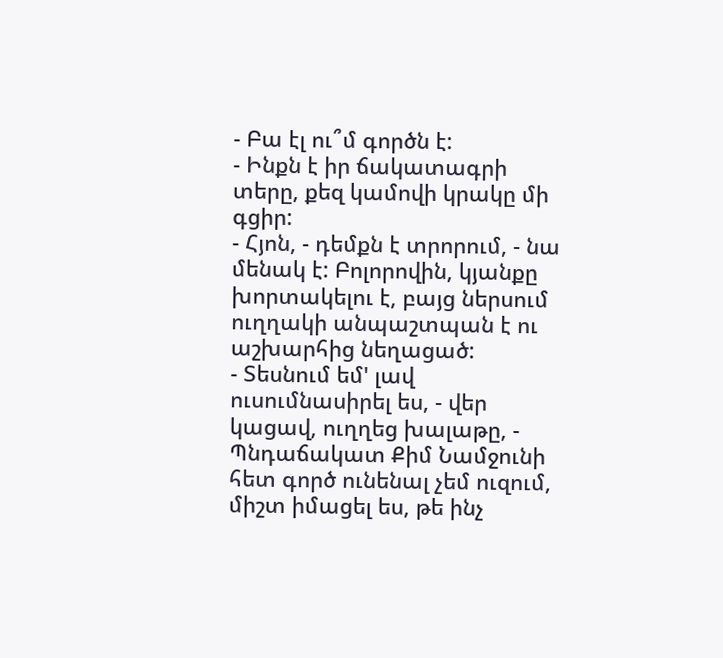- Բա էլ ու՞մ գործն է:
- Ինքն է իր ճակատագրի տերը, քեզ կամովի կրակը մի գցիր:
- Հյոն, - դեմքն է տրորում, - նա մենակ է: Բոլորովին, կյանքը խորտակելու է, բայց ներսում ուղղակի անպաշտպան է ու աշխարհից նեղացած:
- Տեսնում եմ' լավ ուսումնասիրել ես, - վեր կացավ, ուղղեց խալաթը, - Պնդաճակատ Քիմ Նամջունի հետ գործ ունենալ չեմ ուզում, միշտ իմացել ես, թե ինչ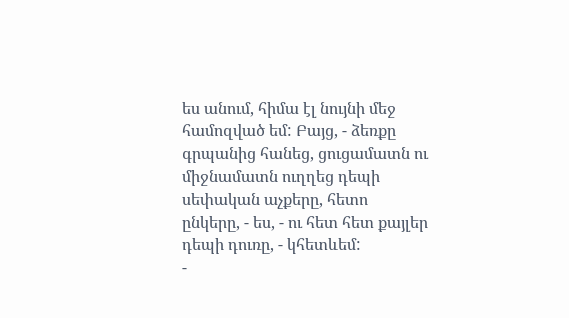ես անում, հիմա էլ նույնի մեջ համոզված եմ: Բայց, - ձեռքը գրպանից հանեց, ցուցամատն ու միջնամատն ուղղեց դեպի սեփական աչքերը, հետո ընկերը, - ես, - ու հետ հետ քայլեր դեպի դուռը, - կհետևեմ:
-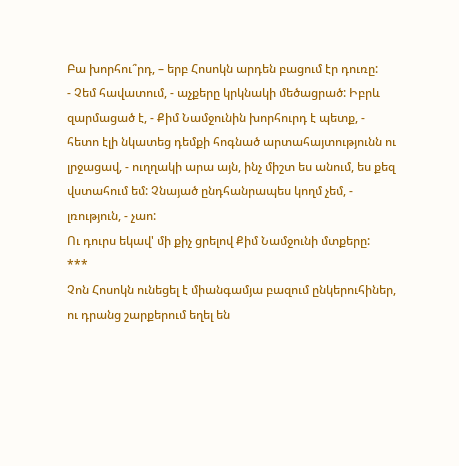Բա խորհու՞րդ, – երբ Հոսոկն արդեն բացում էր դուռը:
- Չեմ հավատում, - աչքերը կրկնակի մեծացրած: Իբրև զարմացած է, - Քիմ Նամջունին խորհուրդ է պետք, - հետո էլի նկատեց դեմքի հոգնած արտահայտությունն ու լրջացավ, - ուղղակի արա այն, ինչ միշտ ես անում, ես քեզ վստահում եմ: Չնայած ընդհանրապես կողմ չեմ, - լռություն, - չաո:
Ու դուրս եկավ' մի քիչ ցրելով Քիմ Նամջունի մտքերը:
***
Չոն Հոսոկն ունեցել է միանգամյա բազում ընկերուհիներ, ու դրանց շարքերում եղել են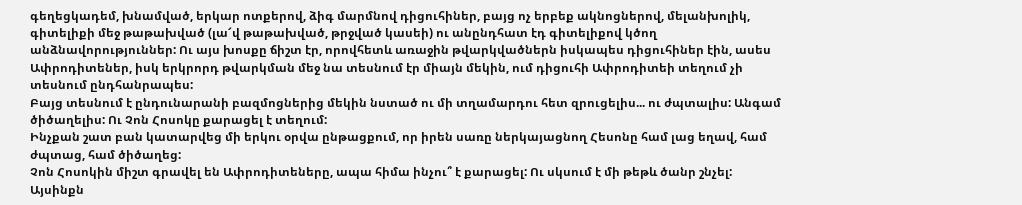գեղեցկադեմ, խնամված, երկար ոտքերով, ձիգ մարմնով դիցուհիներ, բայց ոչ երբեք ակնոցներով, մելանխոլիկ, գիտելիքի մեջ թաթախված (լա՜վ թաթախված, թրջված կասեի) ու անընդհատ էդ գիտելիքով կծող անձնավորություններ: Ու այս խոսքը ճիշտ էր, որովհետև առաջին թվարկվածներն իսկապես դիցուհիներ էին, ասես Ափրոդիտեներ, իսկ երկրորդ թվարկման մեջ նա տեսնում էր միայն մեկին, ում դիցուհի Ափրոդիտեի տեղում չի տեսնում ընդհանրապես:
Բայց տեսնում է ընդունարանի բազմոցներից մեկին նստած ու մի տղամարդու հետ զրուցելիս... ու ժպտալիս: Անգամ ծիծաղելիս: Ու Չոն Հոսոկը քարացել է տեղում:
Ինչքան շատ բան կատարվեց մի երկու օրվա ընթացքում, որ իրեն սառը ներկայացնող Հեսոնը համ լաց եղավ, համ ժպտաց, համ ծիծաղեց:
Չոն Հոսոկին միշտ գրավել են Ափրոդիտեները, ապա հիմա ինչու՞ է քարացել: Ու սկսում է մի թեթև ծանր շնչել:
Այսինքն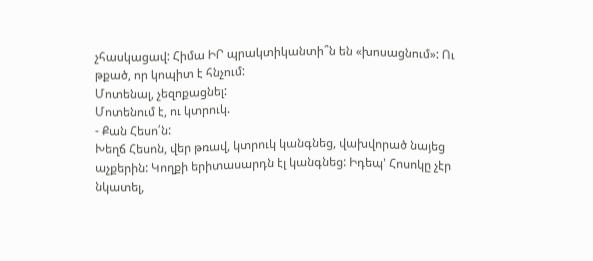չհասկացավ: Հիմա ԻՐ պրակտիկանտի՞ն են «խոսացնում»: Ու թքած, որ կոպիտ է հնչում:
Մոտենալ, չեզոքացնել:
Մոտենում է, ու կտրուկ.
- Քան Հեսո՛ն:
Խեղճ Հեսոն, վեր թռավ, կտրուկ կանգնեց, վախվորած նայեց աչքերին: Կողքի երիտասարդն էլ կանգնեց: Իդեպ' Հոսոկը չէր նկատել,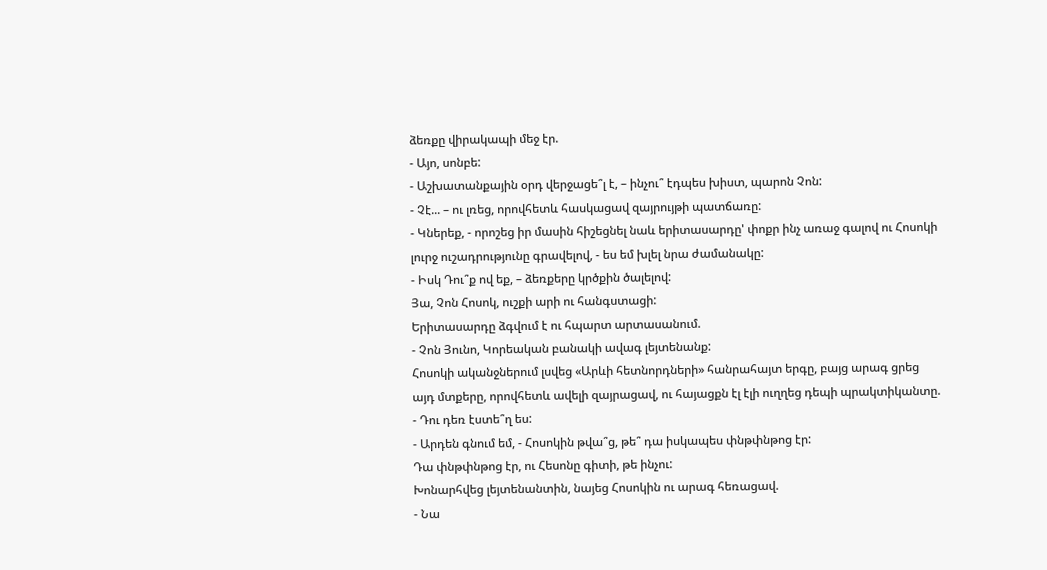ձեռքը վիրակապի մեջ էր.
- Այո, սոնբե:
- Աշխատանքային օրդ վերջացե՞լ է, – ինչու՞ էդպես խիստ, պարոն Չոն:
- Չէ... – ու լռեց, որովհետև հասկացավ զայրույթի պատճառը:
- Կներեք, - որոշեց իր մասին հիշեցնել նաև երիտասարդը' փոքր ինչ առաջ գալով ու Հոսոկի լուրջ ուշադրությունը գրավելով, - ես եմ խլել նրա ժամանակը:
- Իսկ Դու՞ք ով եք, – ձեռքերը կրծքին ծալելով:
Յա, Չոն Հոսոկ, ուշքի արի ու հանգստացի:
Երիտասարդը ձգվում է ու հպարտ արտասանում.
- Չոն Յունո, Կորեական բանակի ավագ լեյտենանք:
Հոսոկի ականջներում լսվեց «Արևի հետնորդների» հանրահայտ երգը, բայց արագ ցրեց այդ մտքերը, որովհետև ավելի զայրացավ, ու հայացքն էլ էլի ուղղեց դեպի պրակտիկանտը.
- Դու դեռ էստե՞ղ ես:
- Արդեն գնում եմ, - Հոսոկին թվա՞ց, թե՞ դա իսկապես փնթփնթոց էր:
Դա փնթփնթոց էր, ու Հեսոնը գիտի, թե ինչու:
Խոնարհվեց լեյտենանտին, նայեց Հոսոկին ու արագ հեռացավ.
- Նա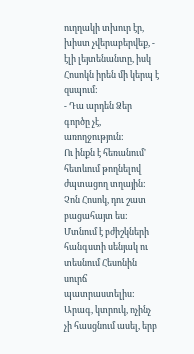ուղղակի տխուր էր, խիստ չվերաբերվեք, - էլի լեյտենանտը, իսկ Հոսոկն իրեն մի կերպ է զսպում:
- Դա արդեն Ձեր գործը չէ, առողջություն:
Ու ինքն է հեռանում' հետևում թողնելով ժպտացող տղային:
Չոն Հոսոկ, դու շատ բացահայտ ես:
Մտնում է բժիշկների հանգստի սենյակ ու տեսնում Հեսոնին սուրճ պատրաստելիս: Արագ, կտրուկ, ոչինչ չի հասցնում ասել, երբ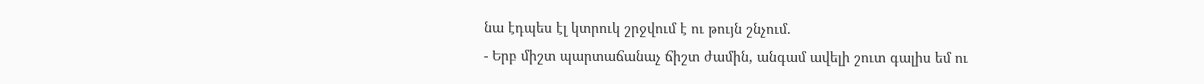նա էդպես էլ կտրուկ շրջվում է ու թույն շնչում.
- Երբ միշտ պարտաճանաչ ճիշտ ժամին, անգամ ավելի շուտ գալիս եմ ու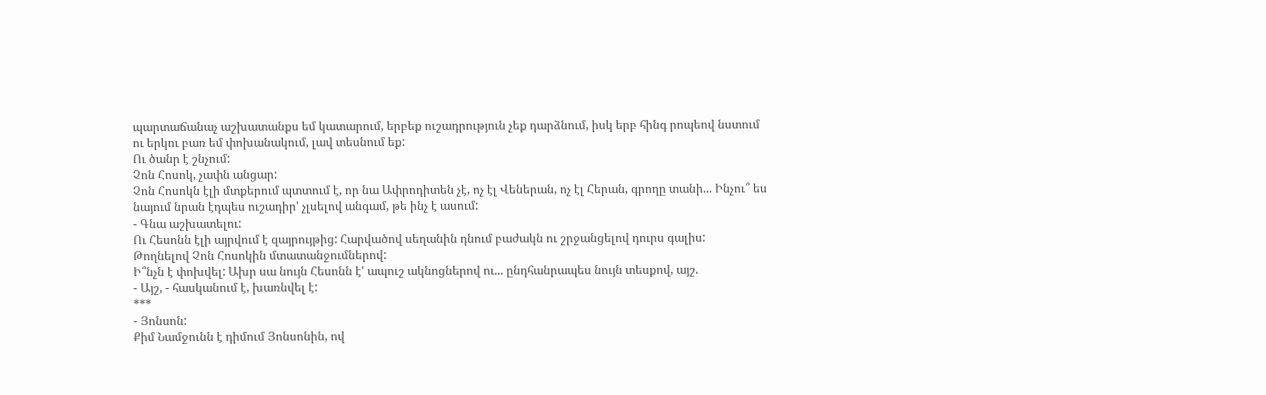պարտաճանաչ աշխատանքս եմ կատարում, երբեք ուշադրություն չեք դարձնում, իսկ երբ հինգ րոպեով նստում ու երկու բառ եմ փոխանակում, լավ տեսնում եք:
Ու ծանր է շնչում:
Չոն Հոսոկ, չափն անցար:
Չոն Հոսոկն էլի մտքերում պտտում է, որ նա Ափրոդիտեն չէ, ոչ էլ Վեներան, ոչ էլ Հերան, գրողը տանի... Ինչու՞ ես նայում նրան էդպես ուշադիր' չլսելով անգամ, թե ինչ է ասում:
- Գնա աշխատելու:
Ու Հեսոնն էլի այրվում է զայրույթից: Հարվածով սեղանին դնում բաժակն ու շրջանցելով դուրս գալիս:
Թողնելով Չոն Հոսոկին մտատանջումներով:
Ի՞նչն է փոխվել: Ախր սա նույն Հեսոնն է' ապուշ ակնոցներով ու... ընդհանրապես նույն տեսքով, այշ.
- Այշ, - հասկանում է, խառնվել է:
***
- Յոնսոն:
Քիմ Նամջունն է դիմում Յոնսոնին, ով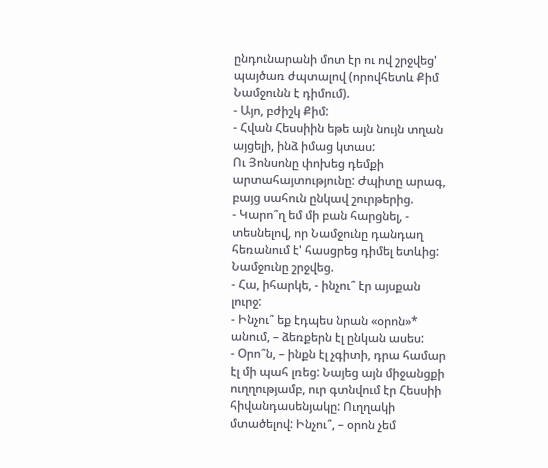ընդունարանի մոտ էր ու ով շրջվեց' պայծառ ժպտալով (որովհետև Քիմ Նամջունն է դիմում).
- Այո, բժիշկ Քիմ:
- Հվան Հեսսիին եթե այն նույն տղան այցելի, ինձ իմաց կտաս:
Ու Յոնսոնը փոխեց դեմքի արտահայտությունը: Ժպիտը արագ, բայց սահուն ընկավ շուրթերից.
- Կարո՞ղ եմ մի բան հարցնել, - տեսնելով, որ Նամջունը դանդաղ հեռանում է' հասցրեց դիմել ետևից:
Նամջունը շրջվեց.
- Հա, իհարկե, - ինչու՞ էր այսքան լուրջ:
- Ինչու՞ եք էդպես նրան «օրոն»* անում, – ձեռքերն էլ ընկան ասես:
- Օրո՞ն, – ինքն էլ չգիտի, դրա համար էլ մի պահ լռեց: Նայեց այն միջանցքի ուղղությամբ, ուր գտնվում էր Հեսսիի հիվանդասենյակը: Ուղղակի մտածելով: Ինչու՞, – օրոն չեմ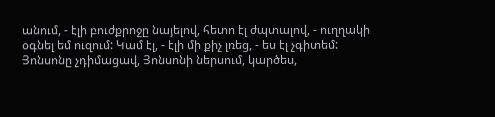անում, - էլի բուժքրոջը նայելով, հետո էլ ժպտալով, - ուղղակի օգնել եմ ուզում: Կամ էլ, - էլի մի քիչ լռեց, - ես էլ չգիտեմ:
Յոնսոնը չդիմացավ, Յոնսոնի ներսում, կարծես,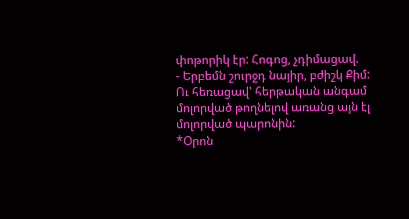փոթորիկ էր: Հոգոց, չդիմացավ.
- Երբեմն շուրջդ նայիր, բժիշկ Քիմ:
Ու հեռացավ' հերթական անգամ մոլորված թողնելով առանց այն էլ մոլորված պարոնին:
*Օրոն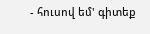- հուսով եմ' գիտեք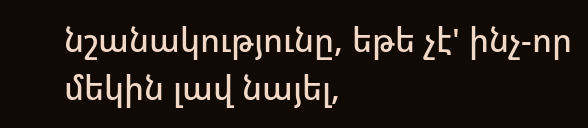նշանակությունը, եթե չէ' ինչ-որ մեկին լավ նայել,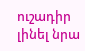ուշադիր լինել նրա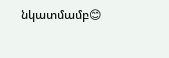նկատմամբ😊